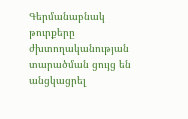Գերմանաբնակ թուրքերը ժխտողականության տարածման ցույց են անցկացրել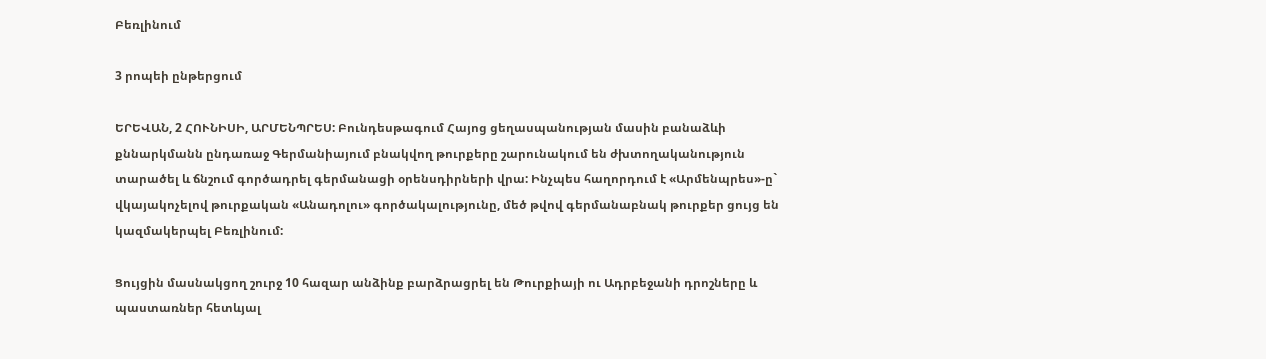Բեռլինում

3 րոպեի ընթերցում

ԵՐԵՎԱՆ, 2 ՀՈՒՆԻՍԻ, ԱՐՄԵՆՊՐԵՍ: Բունդեսթագում Հայոց ցեղասպանության մասին բանաձևի քննարկմանն ընդառաջ Գերմանիայում բնակվող թուրքերը շարունակում են ժխտողականություն տարածել և ճնշում գործադրել գերմանացի օրենսդիրների վրա: Ինչպես հաղորդում է «Արմենպրես»-ը` վկայակոչելով թուրքական «Անադոլու» գործակալությունը, մեծ թվով գերմանաբնակ թուրքեր ցույց են կազմակերպել Բեռլինում:

Ցույցին մասնակցող շուրջ 10 հազար անձինք բարձրացրել են Թուրքիայի ու Ադրբեջանի դրոշները և պաստառներ հետևյալ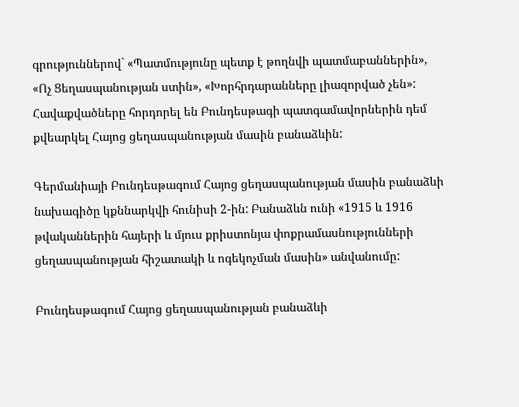գրություններով` «Պատմությունը պետք է թողնվի պատմաբաններին», «Ոչ Ցեղասպանության ստին», «Խորհրդարանները լիազորված չեն»: Հավաքվածները հորդորել են Բունդեսթագի պատգամավորներին դեմ քվեարկել Հայոց ցեղասպանության մասին բանաձևին:

Գերմանիայի Բունդեսթագում Հայոց ցեղասպանության մասին բանաձևի նախագիծը կքննարկվի հունիսի 2-ին: Բանաձևն ունի «1915 և 1916 թվականներին հայերի և մյուս քրիստոնյա փոքրամասնությունների ցեղասպանության հիշատակի և ոգեկոչման մասին» անվանումը:

Բունդեսթագում Հայոց ցեղասպանության բանաձևի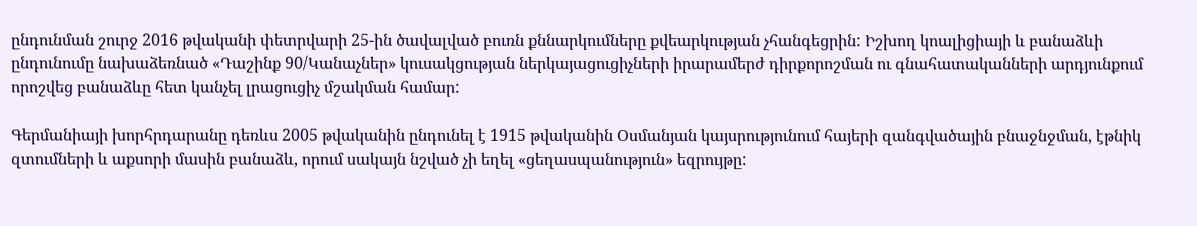ընդունման շուրջ 2016 թվականի փետրվարի 25-ին ծավալված բուռն քննարկումները քվեարկության չհանգեցրին: Իշխող կոալիցիայի և բանաձևի ընդունումը նախաձեռնած «Դաշինք 90/Կանաչներ» կուսակցության ներկայացուցիչների իրարամերժ դիրքորոշման ու գնահատականների արդյունքում որոշվեց բանաձևը հետ կանչել լրացուցիչ մշակման համար:

Գերմանիայի խորհրդարանը դեռևս 2005 թվականին ընդունել է 1915 թվականին Օսմանյան կայսրությունում հայերի զանգվածային բնաջնջման, էթնիկ զտումների և աքսորի մասին բանաձև, որում սակայն նշված չի եղել «ցեղասպանություն» եզրույթը: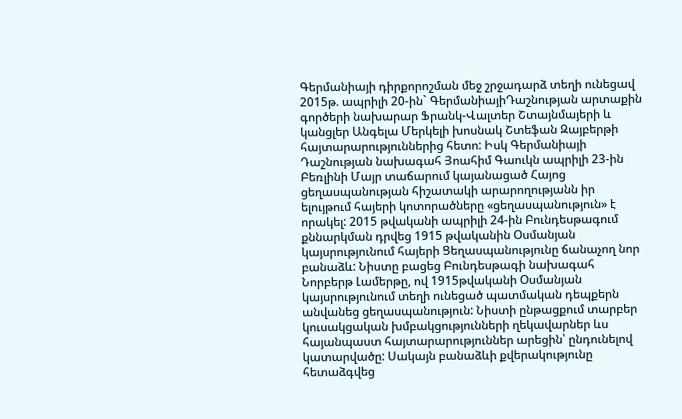Գերմանիայի դիրքորոշման մեջ շրջադարձ տեղի ունեցավ 2015թ. ապրիլի 20-ին` ԳերմանիայիԴաշնության արտաքին գործերի նախարար Ֆրանկ-Վալտեր Շտայնմայերի և կանցլեր Անգելա Մերկելի խոսնակ Շտեֆան Զայբերթի հայտարարություններից հետո: Իսկ Գերմանիայի Դաշնության նախագահ Յոահիմ Գաուկն ապրիլի 23-ին Բեռլինի Մայր տաճարում կայանացած Հայոց ցեղասպանության հիշատակի արարողությանն իր ելույթում հայերի կոտորածները «ցեղասպանություն» է որակել: 2015 թվականի ապրիլի 24-ին Բունդեսթագում քննարկման դրվեց 1915 թվականին Օսմանյան կայսրությունում հայերի Ցեղասպանությունը ճանաչող նոր բանաձև: Նիստը բացեց Բունդեսթագի նախագահ Նորբերթ Լամերթը, ով 1915թվականի Օսմանյան կայսրությունում տեղի ունեցած պատմական դեպքերն անվանեց ցեղասպանություն: Նիստի ընթացքում տարբեր կուսակցական խմբակցությունների ղեկավարներ ևս հայանպաստ հայտարարություններ արեցին՝ ընդունելով կատարվածը: Սակայն բանաձևի քվերակությունը հետաձգվեց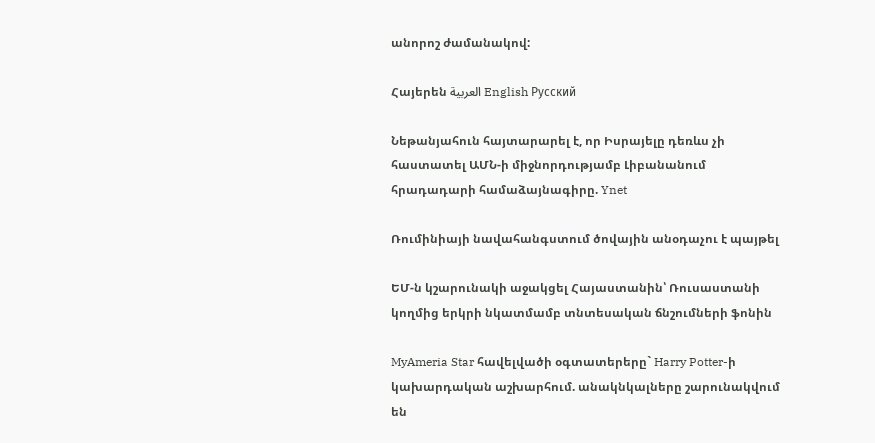անորոշ ժամանակով:

Հայերեն العربية English Русский

Նեթանյահուն հայտարարել է, որ Իսրայելը դեռևս չի հաստատել ԱՄՆ-ի միջնորդությամբ Լիբանանում հրադադարի համաձայնագիրը. Ynet

Ռումինիայի նավահանգստում ծովային անօդաչու է պայթել

ԵՄ-ն կշարունակի աջակցել Հայաստանին՝ Ռուսաստանի կողմից երկրի նկատմամբ տնտեսական ճնշումների ֆոնին

MyAmeria Star հավելվածի օգտատերերը` Harry Potter-ի կախարդական աշխարհում. անակնկալները շարունակվում են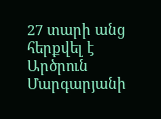27 տարի անց հերքվել է Արծրուն Մարգարյանի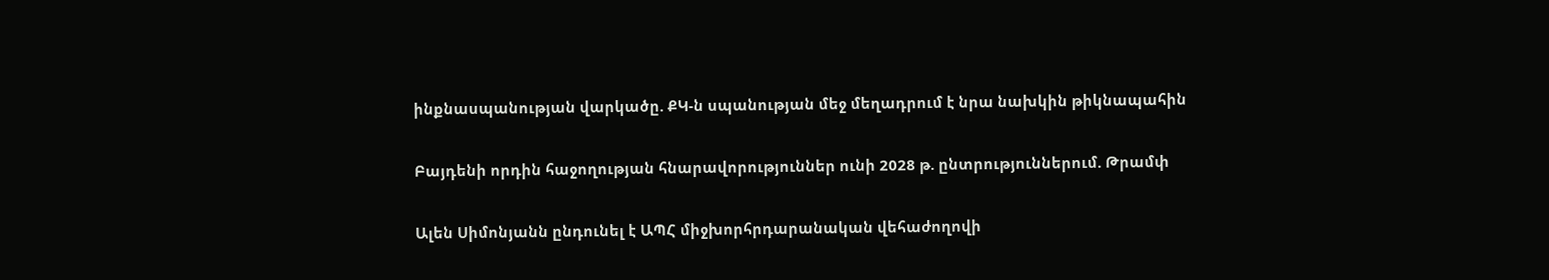ինքնասպանության վարկածը. ՔԿ-ն սպանության մեջ մեղադրում է նրա նախկին թիկնապահին

Բայդենի որդին հաջողության հնարավորություններ ունի 2028 թ. ընտրություններում. Թրամփ

Ալեն Սիմոնյանն ընդունել է ԱՊՀ միջխորհրդարանական վեհաժողովի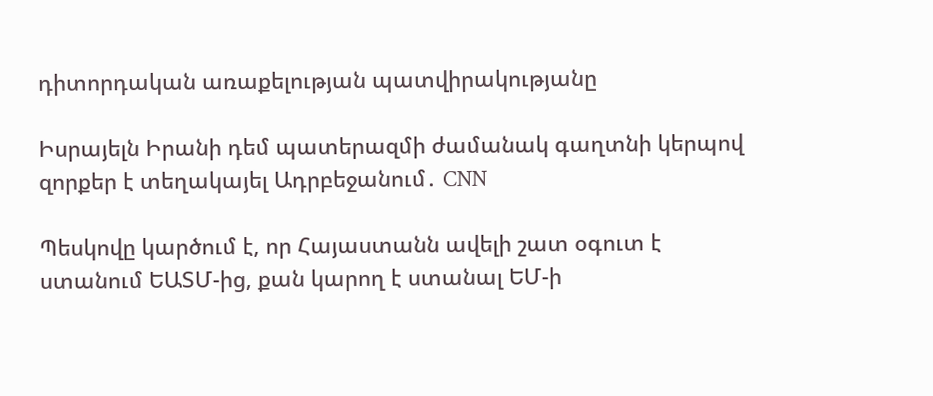դիտորդական առաքելության պատվիրակությանը

Իսրայելն Իրանի դեմ պատերազմի ժամանակ գաղտնի կերպով զորքեր է տեղակայել Ադրբեջանում․ CNN

Պեսկովը կարծում է, որ Հայաստանն ավելի շատ օգուտ է ստանում ԵԱՏՄ-ից, քան կարող է ստանալ ԵՄ-ի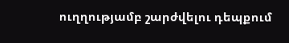ուղղությամբ շարժվելու դեպքում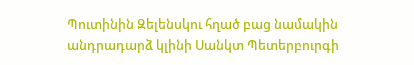Պուտինին Զելենսկու հղած բաց նամակին անդրադարձ կլինի Սանկտ Պետերբուրգի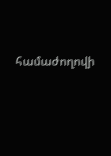համաժողովի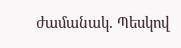ժամանակ. Պեսկով